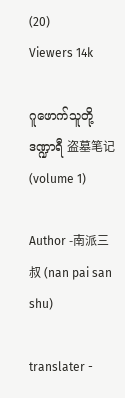(20)
Viewers 14k

ဂူဖောက်သူတို့ဒဏ္ဍာရီ 盗墓笔记 (volume 1)

Author -南派三叔 (nan pai san shu)

translater -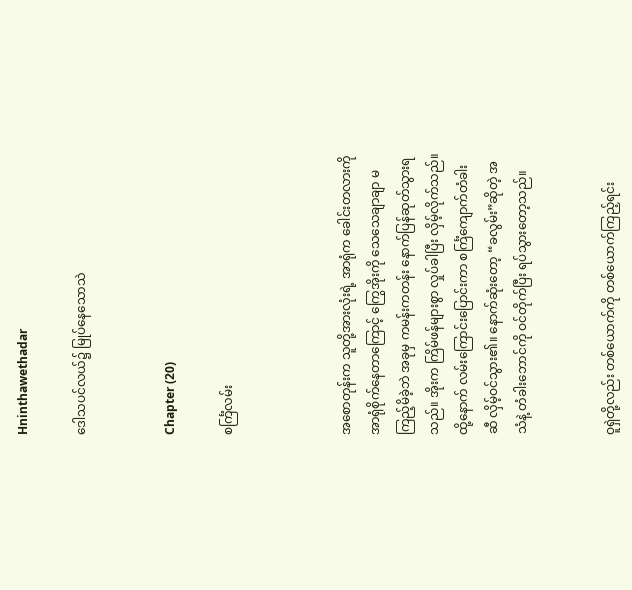Hninthawethadar

ဒေါသပင်လယ်၌ မြုပ်နေသောသဲ


Chapter (20)

စင်္ကြံလမ်း



အစောတုန်းက သူတို့အားလုံးရဲ့ အာရုံက ခေါင်းတလားကို အာရုံစိုက်နေတာကြောင့် ကြွေအိုးကို သေသေချာချာ မကြည့်မိခဲ့ဘဲ အခုမှ ကမန်းကတန်း နောက်ပြန်ဆုတ်သွားရသည်။ အိုးက ကြိမ်ဖန်များစွာ လှုပ်ခါပြီး လှိမ့်လိုက်သည်။ ထို့နောက် လမ်းကြောင်းပြောင်းကာ စင်္ကြံကျောက်တံခါးဆီ လှိမ့်ဝင်သွား၏။ နောက်ဆုံးတော့ “ခလွမ်း”ဆိုတဲ့ အသံနဲ့ တံခါးဘောင်ကို ဝင်တိုက်ပြီး ရပ်သွားတော့သည်။


ဝူရှဲတို့လည်း တစ်ယောက်ကို တစ်ယောက်ကြည့်ရင်း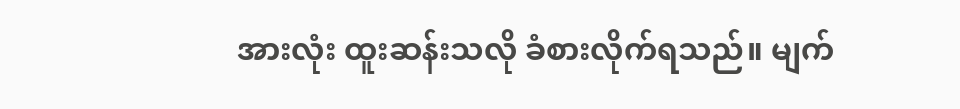အားလုံး ထူးဆန်းသလို ခံစားလိုက်ရသည်။ မျက်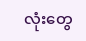လုံးတွေ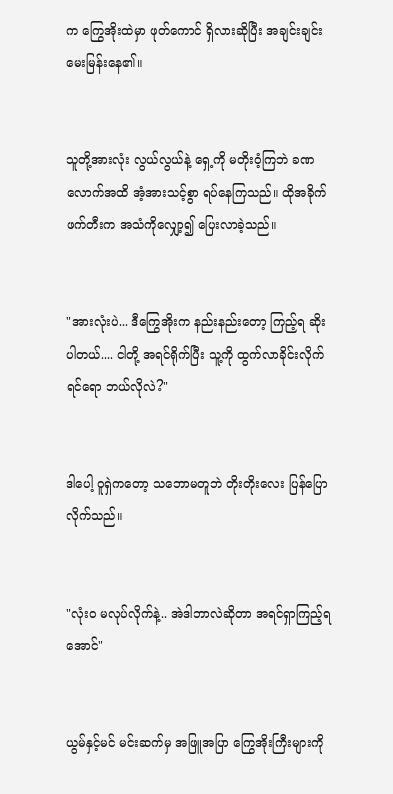က ကြွေအိုးထဲမှာ ဖုတ်ကောင် ရှိလားဆိုပြီး အချင်းချင်း မေးမြန်းနေ၏။


သူတို့အားလုံး လွယ်လွယ်နဲ့ ရှေ့ကို မတိုးဝံ့ကြဘဲ ခဏလောက်အထိ အံ့အားသင့်စွာ ရပ်နေကြသည်။ ထိုအခိုက် ဖက်တီးက အသံကိုလျှော့၍ ပြေးလာခဲ့သည်။


"အားလုံးပဲ... ဒီကြွေအိုးက နည်းနည်းတော့ ကြည့်ရ ဆိုးပါတယ်.... ငါတို့ အရင်ရိုက်ပြီး သူ့ကို ထွက်လာခိုင်းလိုက်ရင်ရော ဘယ်လိုလဲ?"


ဒါပေါ့ ဝူရှဲကတော့ သဘောမတူဘဲ တိုးတိုးလေး ပြန်ပြောလိုက်သည်။


"လုံးဝ မလုပ်လိုက်နဲ့.. အဲဒါဘာလဲဆိုတာ အရင်ရှာကြည့်ရအောင်"


ယွမ်နှင့်မင် မင်းဆက်မှ အဖြူအပြာ ကြွေအိုးကြီးများကို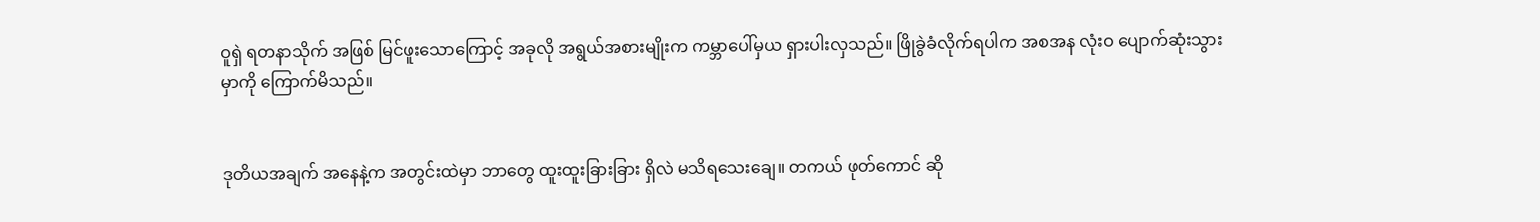ဝူရှဲ ရတနာသိုက် အဖြစ် မြင်ဖူးသောကြောင့် အခုလို အရွယ်အစားမျိုးက ကမ္ဘာပေါ်မှယ ရှားပါးလှသည်။ ဖြိုခွဲခံလိုက်ရပါက အစအန လုံးဝ ပျောက်ဆုံးသွားမှာကို ကြောက်မိသည်။


ဒုတိယအချက် အနေနဲ့က အတွင်းထဲမှာ ဘာတွေ ထူးထူးခြားခြား ရှိလဲ မသိရသေးချေ။ တကယ် ဖုတ်ကောင် ဆို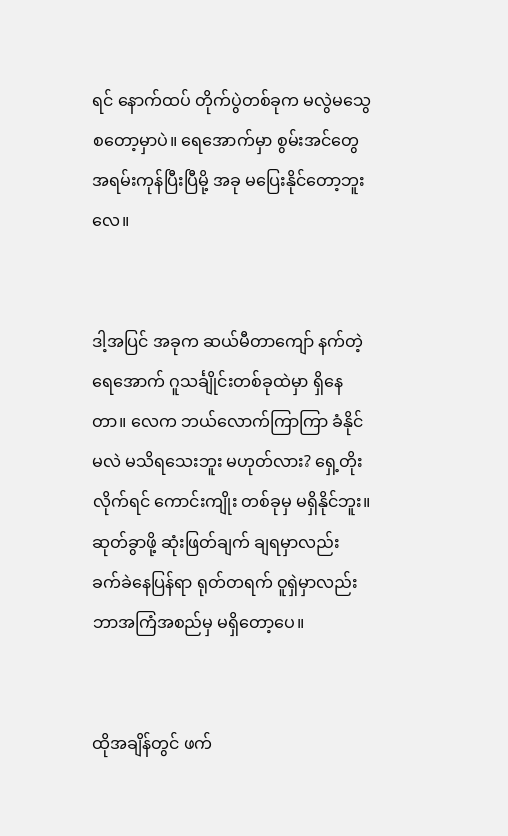ရင် နောက်ထပ် တိုက်ပွဲတစ်ခုက မလွဲမသွေ စတော့မှာပဲ။ ရေအောက်မှာ စွမ်းအင်တွေ အရမ်းကုန်ပြီးပြီမို့ အခု မပြေးနိုင်တော့ဘူးလေ။


ဒါ့အပြင် အခုက ဆယ်မီတာကျော် နက်တဲ့ ရေအောက် ဂူသင်္ချိုင်းတစ်ခုထဲမှာ ရှိနေတာ။ လေက ဘယ်လောက်ကြာကြာ ခံနိုင်မလဲ မသိရသေးဘူး မဟုတ်လား? ရှေ့တိုးလိုက်ရင် ကောင်းကျိုး တစ်ခုမှ မရှိနိုင်ဘူး။ ဆုတ်ခွာဖို့ ဆုံးဖြတ်ချက် ချရမှာလည်း ခက်ခဲနေပြန်ရာ ရုတ်တရက် ဝူရှဲမှာလည်း ဘာအကြံအစည်မှ မရှိတော့ပေ။


ထိုအချိန်တွင် ဖက်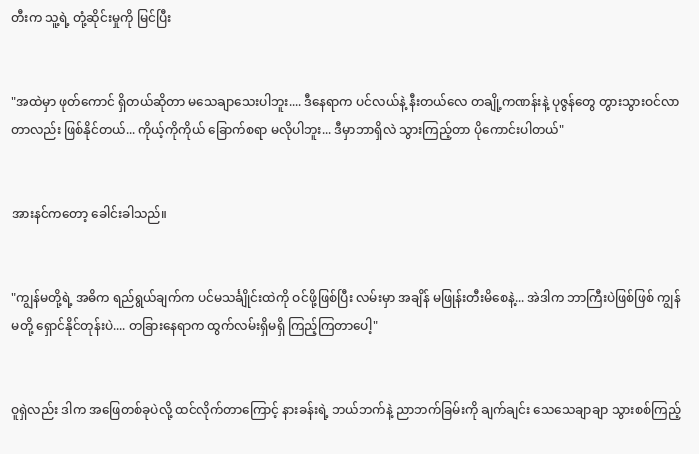တီးက သူ့ရဲ့ တုံ့ဆိုင်းမှုကို မြင်ပြီး


"အထဲမှာ ဖုတ်ကောင် ရှိတယ်ဆိုတာ မသေချာသေးပါဘူး.... ဒီနေရာက ပင်လယ်နဲ့ နီးတယ်လေ တချို့ကဏန်းနဲ့ ပုဇွန်တွေ တွားသွားဝင်လာတာလည်း ဖြစ်နိုင်တယ်... ကိုယ့်ကိုကိုယ် ခြောက်စရာ မလိုပါဘူး... ဒီမှာဘာရှိလဲ သွားကြည့်တာ ပိုကောင်းပါတယ်"


အားနင်ကတော့ ခေါင်းခါသည်။


"ကျွန်မတို့ရဲ့ အဓိက ရည်ရွယ်ချက်က ပင်မသင်္ချိုင်းထဲကို ဝင်ဖို့ဖြစ်ပြီး လမ်းမှာ အချိန် မဖြုန်းတီးမိစေနဲ့... အဲဒါက ဘာကြီးပဲဖြစ်ဖြစ် ကျွန်မတို့ ရှောင်နိုင်တုန်းပဲ.... တခြားနေရာက ထွက်လမ်းရှိမရှိ ကြည့်ကြတာပေါ့"


ဝူရှဲလည်း ဒါက အဖြေတစ်ခုပဲလို့ ထင်လိုက်တာကြောင့် နားခန်းရဲ့ ဘယ်ဘက်နဲ့ ညာဘက်ခြမ်းကို ချက်ချင်း သေသေချာချာ သွားစစ်ကြည့်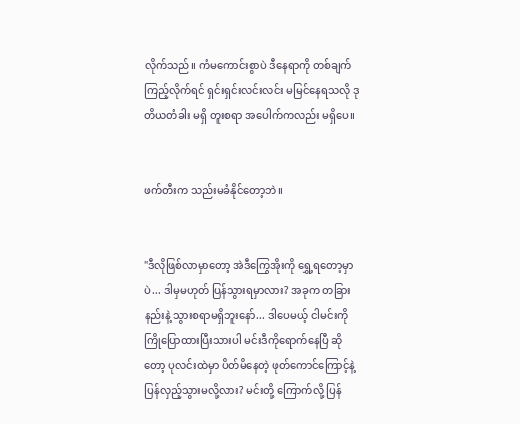လိုက်သည်။ ကံမကောင်းစွာပဲ ဒီနေရာကို တစ်ချက် ကြည့်လိုက်ရင် ရှင်းရှင်းလင်းလင်း မမြင်နေရသလို ဒုတိယတံခါး မရှိ တူးစရာ အပေါက်ကလည်း မရှိပေ။


ဖက်တီးက သည်းမခံနိုင်တော့ဘဲ။


"ဒီလိုဖြစ်လာမှာတော့ အဲဒီကြွေအိုးကို ရွှေ့ရတော့မှာပဲ... ဒါမှမဟုတ် ပြန်သွားရမှာလား? အခုက တခြားနည်းနဲ့ သွားစရာမရှိဘူးနော်... ဒါပေမယ့် ငါမင်းကို ကြိုပြောထားပြီးသားပါ မင်းဒီကိုရောက်နေပြီ ဆိုတော့ ပုလင်းထဲမှာ ပိတ်မိနေတဲ့ ဖုတ်ကောင်ကြောင့်နဲ့ ပြန်လှည့်သွားမလို့လား? မင်းတို့ ကြောက်လို့ ပြန်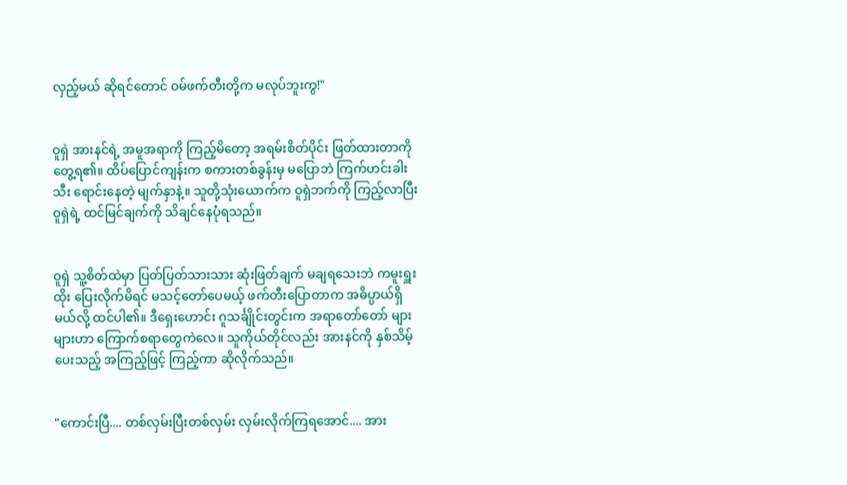လှည့်မယ် ဆိုရင်တောင် ဝမ်ဖက်တီးတို့က မလုပ်ဘူးကွ!"


ဝူရှဲ အားနင်ရဲ့ အမူအရာကို ကြည့်မိတော့ အရမ်းစိတ်ပိုင်း ဖြတ်ထားတာကို တွေ့ရ၏။ ထိပ်ပြောင်ကျန်းက စကားတစ်ခွန်းမှ မပြောဘဲ ကြက်ဟင်းခါးသီး ရောင်းနေတဲ့ မျက်နှာနဲ့။ သူတို့သုံးယောက်က ဝူရှဲဘက်ကို ကြည့်လာပြီး ဝူရှဲရဲ့ ထင်မြင်ချက်ကို သိချင်နေပုံရသည်။


ဝူရှဲ သူ့စိတ်ထဲမှာ ပြတ်ပြတ်သားသား ဆုံးဖြတ်ချက် မချရသေးဘဲ ကမူးရှူးထိုး ပြေးလိုက်မိရင် မသင့်တော်ပေမယ့် ဖက်တီးပြောတာက အဓိပ္ပာယ်ရှိမယ်လို့ ထင်ပါ၏။ ဒီရှေးဟောင်း ဂူသင်္ချိုင်းတွင်းက အရာတော်တော် များများဟာ ကြောက်စရာတွေကဲလေ။ သူကိုယ်တိုင်လည်း အားနင်ကို နှစ်သိမ့်ပေးသည့် အကြည့်ဖြင့် ကြည့်ကာ ဆိုလိုက်သည်။


"ကောင်းပြီ.... တစ်လှမ်းပြီးတစ်လှမ်း လှမ်းလိုက်ကြရအောင်.... အား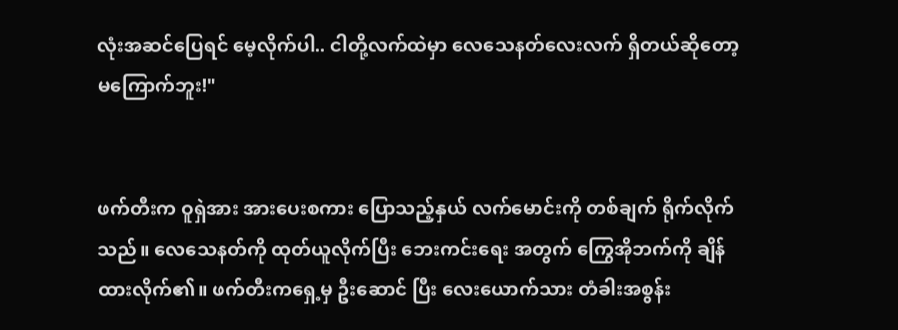လုံးအဆင်ပြေရင် မေ့လိုက်ပါ.. ငါတို့လက်ထဲမှာ လေသေနတ်လေးလက် ရှိတယ်ဆိုတော့ မကြောက်ဘူး!"


ဖက်တီးက ဝူရှဲအား အားပေးစကား ပြောသည့်နှယ် လက်မောင်းကို တစ်ချက် ရိုက်လိုက်သည်။ လေသေနတ်ကို ထုတ်ယူလိုက်ပြီး ဘေးကင်းရေး အတွက် ကြွေအိုဘက်ကို ချိန်ထားလိုက်၏။ ဖက်တီးကရှေ့မှ ဦးဆောင် ပြီး လေးယောက်သား တံခါးအစွန်း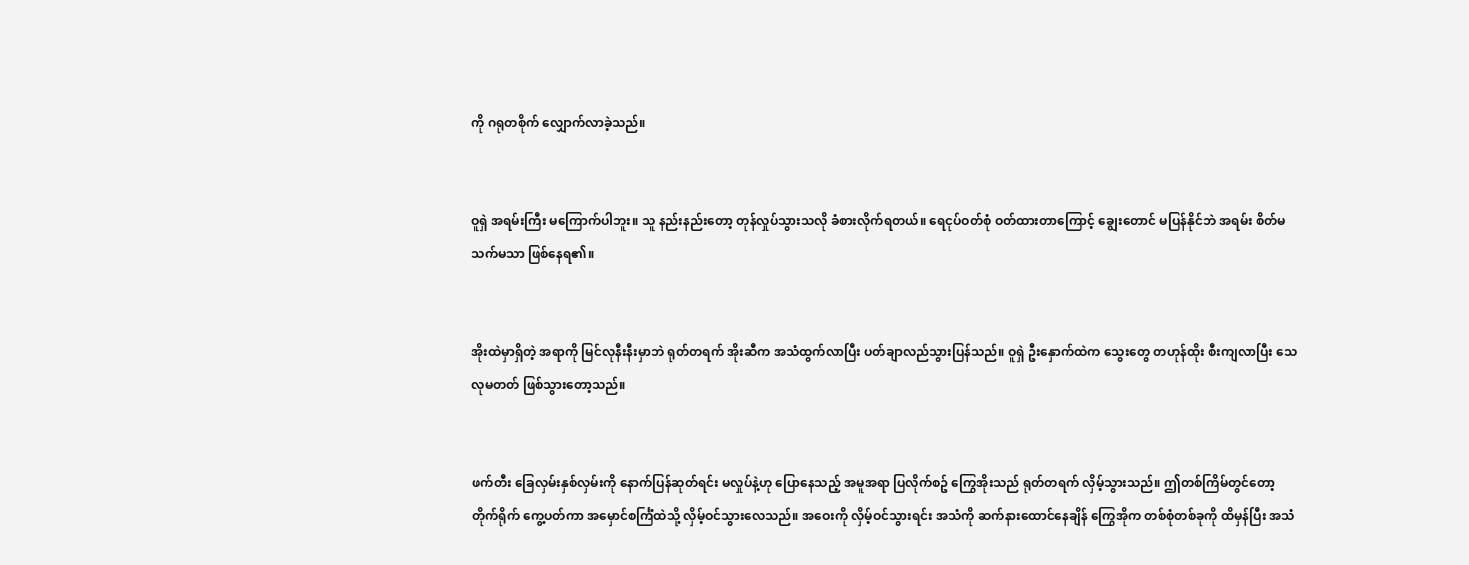ကို ဂရုတစိုက် လျှောက်လာခဲ့သည်။


ဝူရှဲ အရမ်းကြီး မကြောက်ပါဘူး။ သူ နည်းနည်းတော့ တုန်လှုပ်သွားသလို ခံစားလိုက်ရတယ်။ ရေငုပ်ဝတ်စုံ ဝတ်ထားတာကြောင့် ချွေးတောင် မပြန်နိုင်ဘဲ အရမ်း စိတ်မသက်မသာ ဖြစ်နေရ၏။


အိုးထဲမှာရှိတဲ့ အရာကို မြင်လုနီးနီးမှာဘဲ ရုတ်တရက် အိုးဆီက အသံထွက်လာပြီး ပတ်ချာလည်သွားပြန်သည်။ ဝူရှဲ ဦးနှောက်ထဲက သွေးတွေ တဟုန်ထိုး စီးကျလာပြီး သေလုမတတ် ဖြစ်သွားတော့သည်။


ဖက်တီး ခြေလှမ်းနှစ်လှမ်းကို နောက်ပြန်ဆုတ်ရင်း မလှုပ်နဲ့ဟု ပြောနေသည့် အမူအရာ ပြလိုက်စဥ် ကြွေအိုးသည် ရုတ်တရက် လှိမ့်သွားသည်။ ဤတစ်ကြိမ်တွင်တော့ တိုက်ရိုက် ကွေ့ပတ်ကာ အမှောင်စင်္ကြံထဲသို့ လှိမ့်ဝင်သွားလေသည်။ အဝေးကို လှိမ့်ဝင်သွားရင်း အသံကို ဆက်နားထောင်နေချိန် ကြွေအိုက တစ်စုံတစ်ခုကို ထိမှန်ပြီး အသံ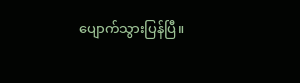ပျောက်သွားပြန်ပြီ။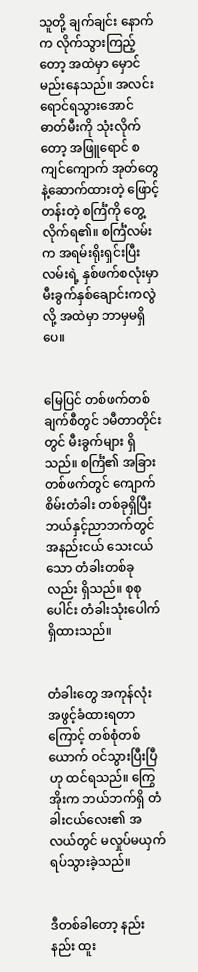သူတို့ ချက်ချင်း နောက်က လိုက်သွားကြည့်တော့ အထဲမှာ မှောင်မည်းနေသည်။ အလင်းရောင်ရသွားအောင် ဓာတ်မီးကို သုံးလိုက်တော့ အဖြူရောင် စကျင်ကျောက် အုတ်တွေနဲ့ဆောက်ထားတဲ့ ဖြောင့်တန်းတဲ့ စင်္ကြံကို တွေ့လိုက်ရ၏။ စင်္ကြံလမ်းက အရမ်းရိုးရှင်းပြီး လမ်းရဲ့ နှစ်ဖက်စလုံးမှာ မီးခွက်နှစ်ချောင်းကလွဲလို့ အထဲမှာ ဘာမှမရှိပေ။


မြေပြင် တစ်ဖက်တစ်ချက်စီတွင် ၁မီတာတိုင်းတွင် မီးခွက်များ ရှိသည်။ စင်္ကြံ၏ အခြားတစ်ဖက်တွင် ကျောက်စိမ်းတံခါး တစ်ခုရှိပြီး ဘယ်နှင့်ညာဘက်တွင် အနည်းငယ် သေးငယ်သော တံခါးတစ်ခုလည်း ရှိသည်။ စုစုပေါင်း တံခါးသုံးပေါက် ရှိထားသည်။


တံခါးတွေ အကုန်လုံး အဖွင့်ခံထားရတာကြောင့် တစ်စုံတစ်ယောက် ဝင်သွားပြီးပြီဟု ထင်ရသည်။ ကြွေအိုးက ဘယ်ဘက်ရှိ တံခါးငယ်လေး၏ အလယ်တွင် မလှုပ်မယှက် ရပ်သွားခဲ့သည်။


ဒီတစ်ခါတော့ နည်းနည်း ထူး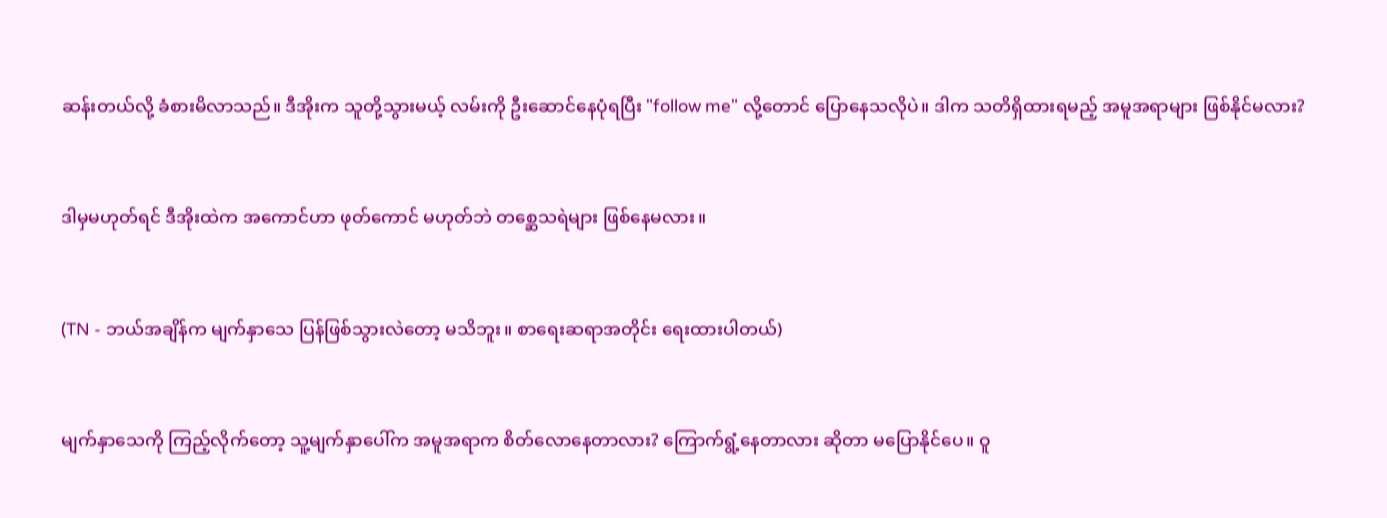ဆန်းတယ်လို့ ခံစားမိလာသည်။ ဒီအိုးက သူတို့သွားမယ့် လမ်းကို ဦးဆောင်နေပုံရပြီး "follow me" လို့တောင် ပြောနေသလိုပဲ။ ဒါက သတိရှိထားရမည့် အမူအရာများ ဖြစ်နိုင်မလား?


ဒါမှမဟုတ်ရင် ဒီအိုးထဲက အကောင်ဟာ ဖုတ်ကောင် မဟုတ်ဘဲ တစ္ဆေသရဲများ ဖြစ်နေမလား။


(TN - ဘယ်အချိန်က မျက်နှာသေ ပြန်ဖြစ်သွားလဲတော့ မသိဘူး။ စာရေးဆရာအတိုင်း ရေးထားပါတယ်)


မျက်နှာသေကို ကြည့်လိုက်တော့ သူ့မျက်နှာပေါ်က အမူအရာက စိတ်လောနေတာလား? ကြောက်ရွံ့နေတာလား ဆိုတာ မပြောနိုင်ပေ။ ဝူ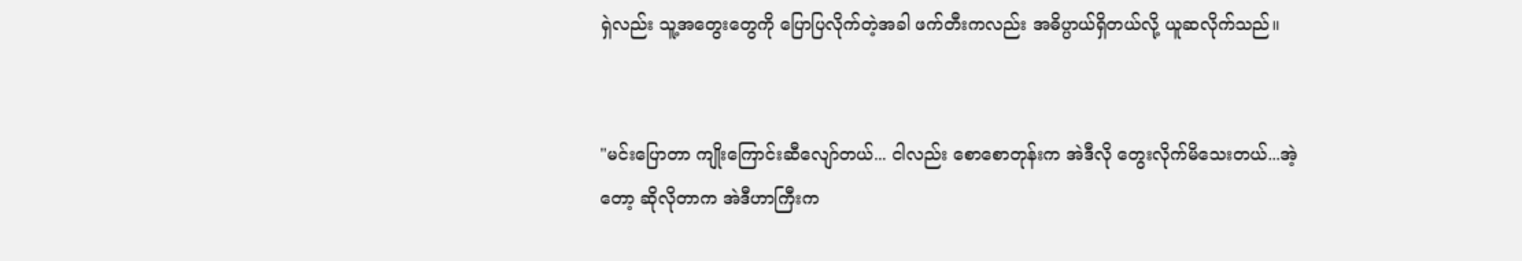ရှဲလည်း သူ့အတွေးတွေကို ပြောပြလိုက်တဲ့အခါ ဖက်တီးကလည်း အဓိပ္ပာယ်ရှိတယ်လို့ ယူဆလိုက်သည်။


"မင်းပြောတာ ကျိုးကြောင်းဆီလျော်တယ်... ငါလည်း စောစောတုန်းက အဲဒီလို တွေးလိုက်မိသေးတယ်...အဲ့တော့ ဆိုလိုတာက အဲဒီဟာကြီးက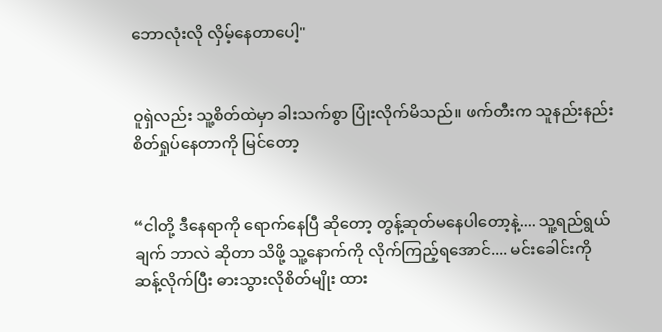ဘောလုံးလို လှိမ့်နေတာပေါ့"


ဝူရှဲလည်း သူ့စိတ်ထဲမှာ ခါးသက်စွာ ပြုံးလိုက်မိသည်။ ဖက်တီးက သူနည်းနည်း စိတ်ရှုပ်နေတာကို မြင်တော့


“ငါတို့ ဒီနေရာကို ရောက်နေပြီ ဆိုတော့ တွန့်ဆုတ်မနေပါတော့နဲ့.... သူ့ရည်ရွယ်ချက် ဘာလဲ ဆိုတာ သိဖို့ သူ့နောက်ကို လိုက်ကြည့်ရအောင်.... မင်းခေါင်းကို ဆန့်လိုက်ပြီး ဓားသွားလိုစိတ်မျိုး ထား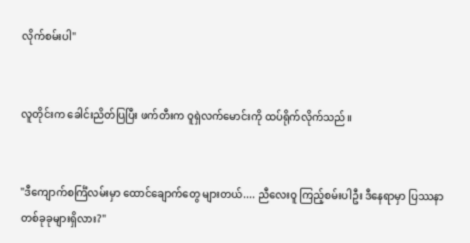လိုက်စမ်းပါ"


လူတိုင်းက ခေါင်းညိတ်ပြပြီး ဖက်တီးက ဝူရှဲလက်မောင်းကို ထပ်ရိုက်လိုက်သည်။


"ဒီကျောက်စင်္ကြံလမ်းမှာ ထောင်ချောက်တွေ များတယ်.... ညီလေးဝူ ကြည့်စမ်းပါဦး ဒီနေရာမှာ ပြဿနာ တစ်ခုခုများရှိလား?"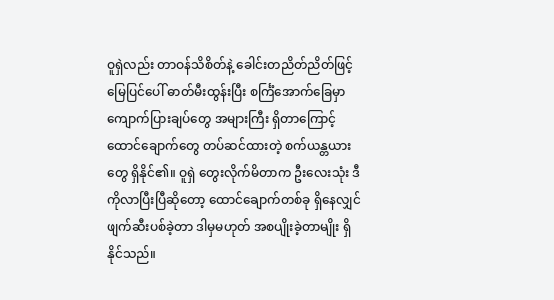ဝူရှဲလည်း တာဝန်သိစိတ်နဲ့ ခေါင်းတညိတ်ညိတ်ဖြင့် မြေပြင်ပေါ် ဓာတ်မီးထွန်းပြီး စင်္ကြံအောက်ခြေမှာ ကျောက်ပြားချပ်တွေ အများကြီး ရှိတာကြောင့် ထောင်ချောက်တွေ တပ်ဆင်ထားတဲ့ စက်ယန္တယားတွေ ရှိနိုင်၏။ ဝူရှဲ တွေးလိုက်မိတာက ဦးလေးသုံး ဒီကိုလာပြီးပြီဆိုတော့ ထောင်ချောက်တစ်ခု ရှိနေလျှင် ဖျက်ဆီးပစ်ခဲ့တာ ဒါမှမဟုတ် အစပျိုးခဲ့တာမျိုး ရှိနိုင်သည်။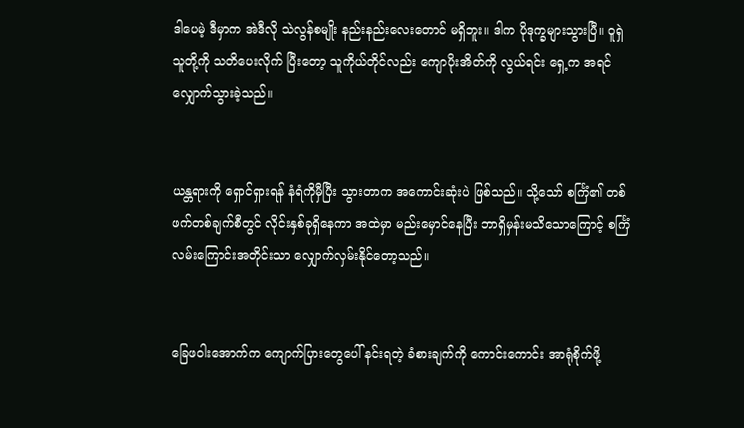ဒါပေမဲ့ ဒီမှာက အဲဒီလို သဲလွန်စမျိုး နည်းနည်းလေးတောင် မရှိဘူး။ ဒါက ပိုဒုက္ခများသွားပြီ။ ဝူရှဲ သူတို့ကို သတိပေးလိုက် ပြီးတော့ သူကိုယ်တိုင်လည်း ကျောပိုးအိတ်ကို လွယ်ရင်း ရှေ့က အရင်လျှောက်သွားခဲ့သည်။


ယန္တရားကို ရှောင်ရှားရန် နံရံကိုမှီပြီး သွားတာက အကောင်းဆုံးပဲ ဖြစ်သည်။ သို့သော် စင်္ကြံ၏ တစ်ဖက်တစ်ချက်စီတွင် လိုင်းနှစ်ခုရှိနေကာ အထဲမှာ မည်းမှောင်နေပြီး ဘာရှိမှန်းမသိသောကြောင့် စင်္ကြံ လမ်းကြောင်းအတိုင်းသာ လျှောက်လှမ်းနိုင်တော့သည်။


ခြေဖဝါးအောက်က ကျောက်ပြားတွေပေါ် နင်းရတဲ့ ခံစားချက်ကို ကောင်းကောင်း အာရုံစိုက်ဖို့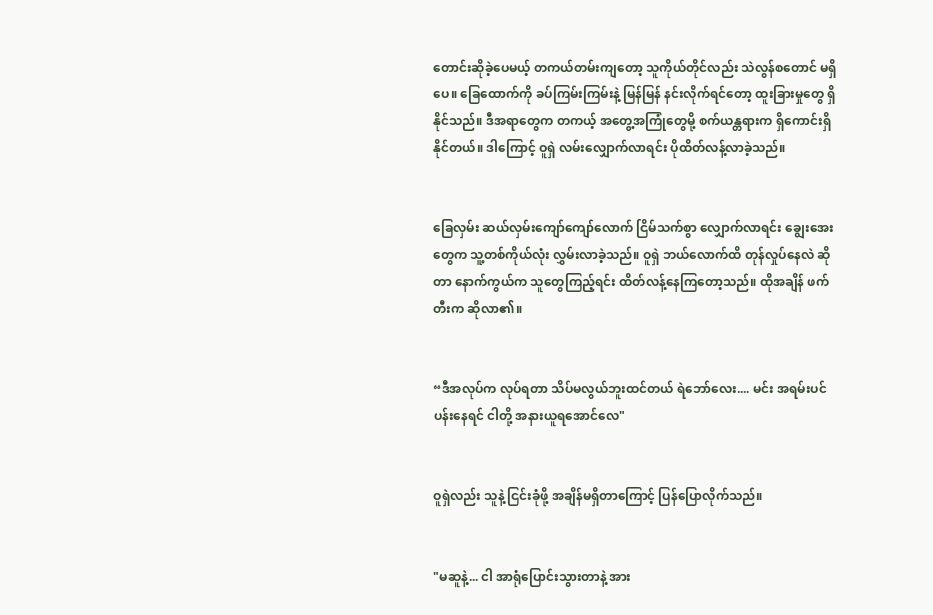တောင်းဆိုခဲ့ပေမယ့် တကယ်တမ်းကျတော့ သူကိုယ်တိုင်လည်း သဲလွန်စတောင် မရှိပေ။ ခြေထောက်ကို ခပ်ကြမ်းကြမ်းနဲ့ မြန်မြန် နင်းလိုက်ရင်တော့ ထူးခြားမှုတွေ ရှိနိုင်သည်။ ဒီအရာတွေက တကယ့် အတွေ့အကြုံတွေမို့ စက်ယန္တရားက ရှိကောင်းရှိနိုင်တယ်။ ဒါကြောင့် ဝူရှဲ လမ်းလျှောက်လာရင်း ပိုထိတ်လန့်လာခဲ့သည်။


ခြေလှမ်း ဆယ်လှမ်းကျော်ကျော်လောက် ငြိမ်သက်စွာ လျှောက်လာရင်း ချွေးအေးတွေက သူ့တစ်ကိုယ်လုံး လွှမ်းလာခဲ့သည်။ ဝူရှဲ ဘယ်လောက်ထိ တုန်လှုပ်နေလဲ ဆိုတာ နောက်ကွယ်က သူတွေကြည့်ရင်း ထိတ်လန့်နေကြတော့သည်။ ထိုအချိန် ဖက်တီးက ဆိုလာ၏။


“ဒီအလုပ်က လုပ်ရတာ သိပ်မလွယ်ဘူးထင်တယ် ရဲဘော်လေး.... မင်း အရမ်းပင်ပန်းနေရင် ငါတို့ အနားယူရအောင်လေ"


ဝူရှဲလည်း သူနဲ့ ငြင်းခုံဖို့ အချိန်မရှိတာကြောင့် ပြန်ပြောလိုက်သည်။


"မဆူနဲ့... ငါ အာရုံပြောင်းသွားတာနဲ့ အား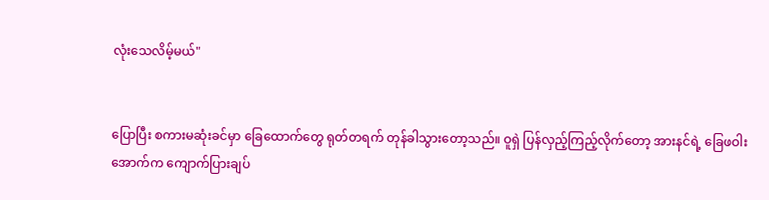လုံးသေလိမ့်မယ်"


ပြောပြီး စကားမဆုံးခင်မှာ ခြေထောက်တွေ ရုတ်တရက် တုန်ခါသွားတော့သည်။ ဝူရှဲ ပြန်လှည့်ကြည့်လိုက်တော့ အားနင်ရဲ့ ခြေဖဝါးအောက်က ကျောက်ပြားချပ်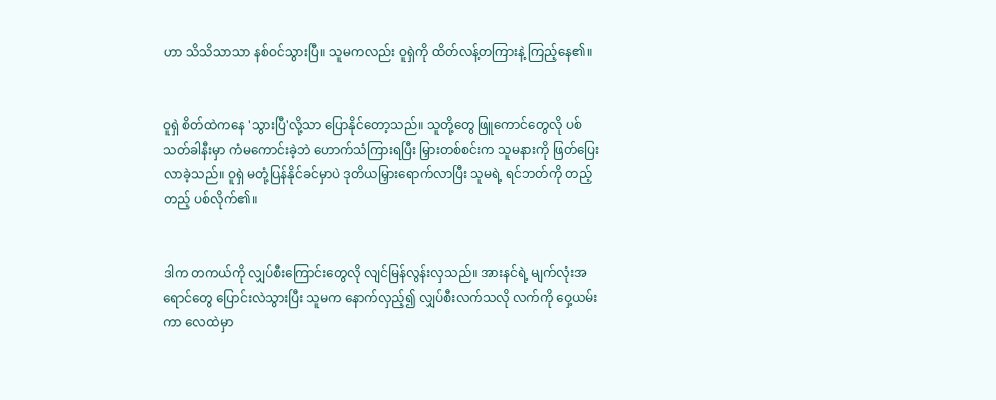ဟာ သိသိသာသာ နစ်ဝင်သွားပြီ။ သူမကလည်း ဝူရှဲကို ထိတ်လန့်တကြားနဲ့ ကြည့်နေ၏။


ဝူရှဲ စိတ်ထဲကနေ 'သွားပြီ'လို့သာ ပြောနိုင်တော့သည်။ သူတို့တွေ ဖြူကောင်တွေလို ပစ်သတ်ခါနီးမှာ ကံမကောင်းခဲ့ဘဲ ဟောက်သံကြားရပြီး မြှားတစ်စင်းက သူမနားကို ဖြတ်ပြေးလာခဲ့သည်။ ဝူရှဲ မတုံ့ပြန်နိုင်ခင်မှာပဲ ဒုတိယမြှားရောက်လာပြီး သူမရဲ့ ရင်ဘတ်ကို တည့်တည့် ပစ်လိုက်၏။


ဒါက တကယ်ကို လျှပ်စီးကြောင်းတွေလို လျင်မြန်လွန်းလှသည်။ အားနင်ရဲ့ မျက်လုံးအရောင်တွေ ပြောင်းလဲသွားပြီး သူမက နောက်လှည့်၍ လျှပ်စီးလက်သလို လက်ကို ဝှေ့ယမ်းကာ လေထဲမှာ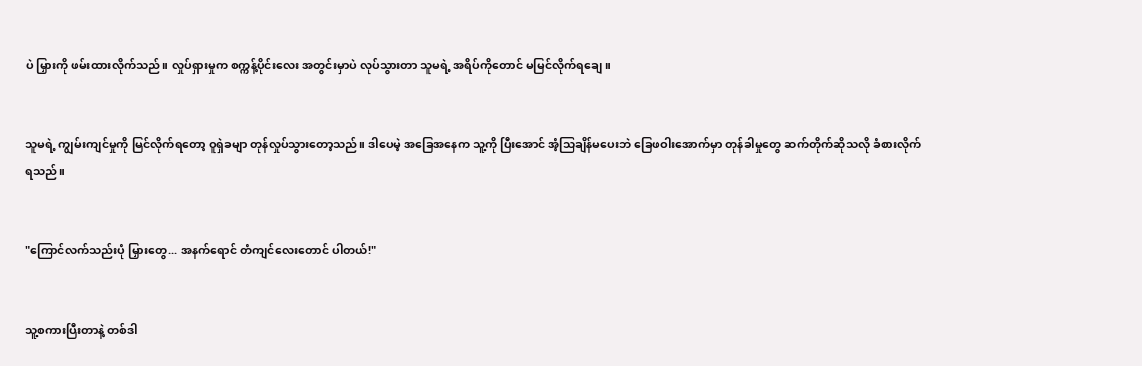ပဲ မြှားကို ဖမ်းထားလိုက်သည်။ လှုပ်ရှားမှုက စက္ကန့်ပိုင်းလေး အတွင်းမှာပဲ လုပ်သွားတာ သူမရဲ့ အရိပ်ကိုတောင် မမြင်လိုက်ရချေ။


သူမရဲ့ ကျွမ်းကျင်မှုကို မြင်လိုက်ရတော့ ဝူရှဲခမျာ တုန်လှုပ်သွားတော့သည်။ ဒါပေမဲ့ အခြေအနေက သူ့ကို ပြီးအောင် အံ့သြချိန်မပေးဘဲ ခြေဖဝါးအောက်မှာ တုန်ခါမှုတွေ ဆက်တိုက်ဆိုသလို ခံစားလိုက်ရသည်။


"ကြောင်လက်သည်းပုံ မြှားတွေ... အနက်ရောင် တံကျင်လေးတောင် ပါတယ်!"


သူ့စကားပြီးတာနဲ့ တစ်ဒါ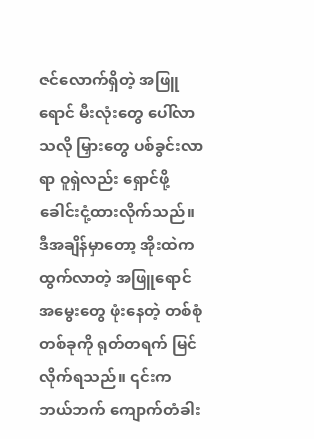ဇင်လောက်ရှိတဲ့ အဖြူရောင် မီးလုံးတွေ ပေါ်လာသလို မြှားတွေ ပစ်ခွင်းလာရာ ဝူရှဲလည်း ရှောင်ဖို့ ခေါင်းငုံ့ထားလိုက်သည်။ ဒီအချိန်မှာတော့ အိုးထဲကထွက်လာတဲ့ အဖြူရောင် အမွေးတွေ ဖုံးနေတဲ့ တစ်စုံတစ်ခုကို ရုတ်တရက် မြင်လိုက်ရသည်။ ၎င်းက ဘယ်ဘက် ကျောက်တံခါး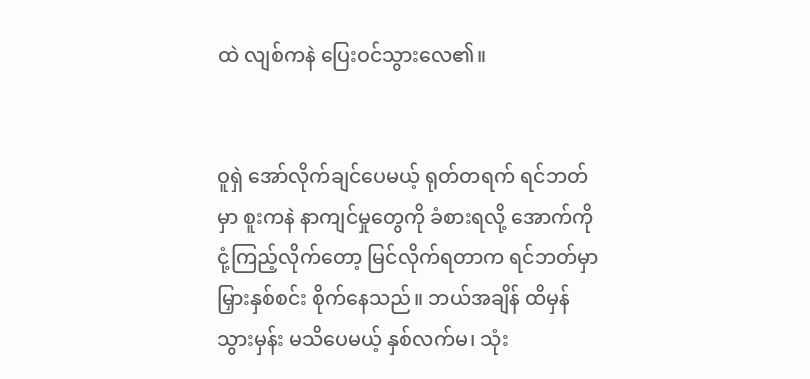ထဲ လျစ်ကနဲ ပြေးဝင်သွားလေ၏။


ဝူရှဲ အော်လိုက်ချင်ပေမယ့် ရုတ်တရက် ရင်ဘတ်မှာ စူးကနဲ နာကျင်မှုတွေကို ခံစားရလို့ အောက်ကို ငုံ့ကြည့်လိုက်တော့ မြင်လိုက်ရတာက ရင်ဘတ်မှာ မြှားနှစ်စင်း စိုက်နေသည်။ ဘယ်အချိန် ထိမှန်သွားမှန်း မသိပေမယ့် နှစ်လက်မ၊ သုံး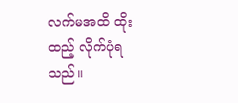လက်မအထိ ထိုးထည့် လိုက်ပုံရသည်။